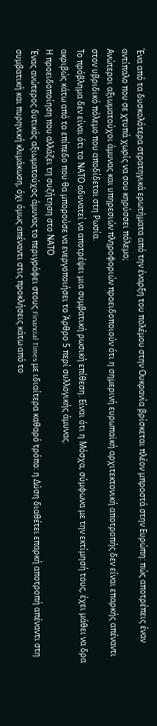Ένα από τα δυσκολότερα στρατηγικά ερωτήματα από την έναρξη του πολέμου στην Ουκρανία βρίσκεται πλέον μπροστά στην Ευρώπη: πώς αποτρέπεις έναν αντίπαλο που σε χτυπά χωρίς να σου κηρύσσει πόλεμο;
Ανώτεροι αξιωματούχοι άμυνας και υπηρεσιών πληροφοριών προειδοποιούν ότι η σημερινή ευρωπαϊκή αρχιτεκτονική αποτροπής δεν είναι επαρκής απέναντι στον υβριδικό πόλεμο που αποδίδεται στη Ρωσία.
Το πρόβλημα δεν είναι ότι το ΝΑΤΟ αδυνατεί να αποτρέψει μια συμβατική ρωσική επίθεση. Είναι ότι η Μόσχα, σύμφωνα με την εκτίμησή τους, έχει μάθει να δρα ακριβώς κάτω από το επίπεδο που θα μπορούσε να ενεργοποιήσει το Άρθρο 5 περί συλλογικής άμυνας.
Η προειδοποίηση που αλλάζει τη συζήτηση στο ΝΑΤΟ
Ένας ανώτερος δυτικός αξιωματούχος άμυνας το περιγράφει στους Financial Times με ιδιαίτερα καθαρό τρόπο: η Δύση διαθέτει επαρκή αποτροπή απέναντι στη συμβατική και πυρηνική κλιμάκωση, όχι όμως απέναντι στις προκλήσεις κάτω από το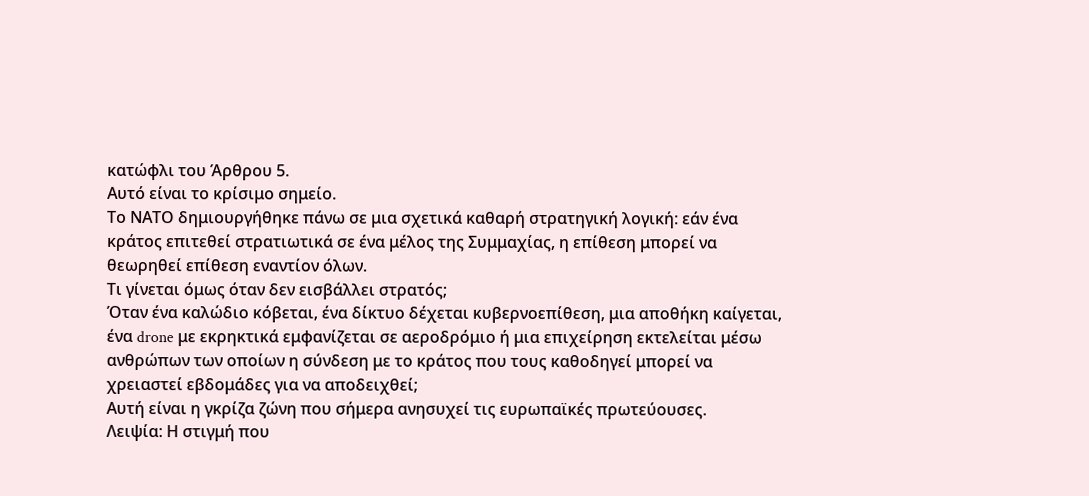κατώφλι του Άρθρου 5.
Αυτό είναι το κρίσιμο σημείο.
Το ΝΑΤΟ δημιουργήθηκε πάνω σε μια σχετικά καθαρή στρατηγική λογική: εάν ένα κράτος επιτεθεί στρατιωτικά σε ένα μέλος της Συμμαχίας, η επίθεση μπορεί να θεωρηθεί επίθεση εναντίον όλων.
Τι γίνεται όμως όταν δεν εισβάλλει στρατός;
Όταν ένα καλώδιο κόβεται, ένα δίκτυο δέχεται κυβερνοεπίθεση, μια αποθήκη καίγεται, ένα drone με εκρηκτικά εμφανίζεται σε αεροδρόμιο ή μια επιχείρηση εκτελείται μέσω ανθρώπων των οποίων η σύνδεση με το κράτος που τους καθοδηγεί μπορεί να χρειαστεί εβδομάδες για να αποδειχθεί;
Αυτή είναι η γκρίζα ζώνη που σήμερα ανησυχεί τις ευρωπαϊκές πρωτεύουσες.
Λειψία: Η στιγμή που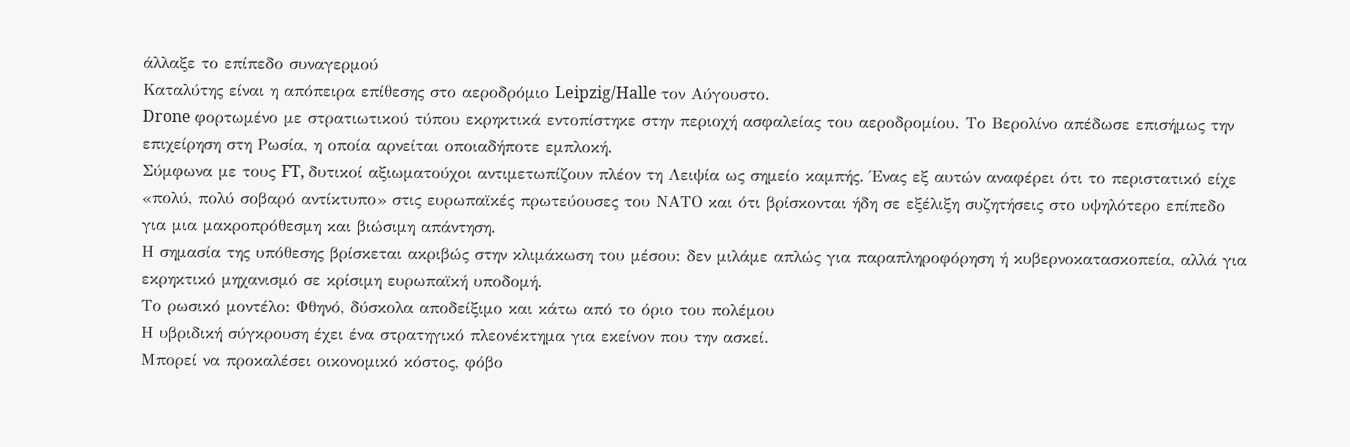άλλαξε το επίπεδο συναγερμού
Καταλύτης είναι η απόπειρα επίθεσης στο αεροδρόμιο Leipzig/Halle τον Αύγουστο.
Drone φορτωμένο με στρατιωτικού τύπου εκρηκτικά εντοπίστηκε στην περιοχή ασφαλείας του αεροδρομίου. Το Βερολίνο απέδωσε επισήμως την επιχείρηση στη Ρωσία, η οποία αρνείται οποιαδήποτε εμπλοκή.
Σύμφωνα με τους FT, δυτικοί αξιωματούχοι αντιμετωπίζουν πλέον τη Λειψία ως σημείο καμπής. Ένας εξ αυτών αναφέρει ότι το περιστατικό είχε «πολύ, πολύ σοβαρό αντίκτυπο» στις ευρωπαϊκές πρωτεύουσες του ΝΑΤΟ και ότι βρίσκονται ήδη σε εξέλιξη συζητήσεις στο υψηλότερο επίπεδο για μια μακροπρόθεσμη και βιώσιμη απάντηση.
Η σημασία της υπόθεσης βρίσκεται ακριβώς στην κλιμάκωση του μέσου: δεν μιλάμε απλώς για παραπληροφόρηση ή κυβερνοκατασκοπεία, αλλά για εκρηκτικό μηχανισμό σε κρίσιμη ευρωπαϊκή υποδομή.
Το ρωσικό μοντέλο: Φθηνό, δύσκολα αποδείξιμο και κάτω από το όριο του πολέμου
Η υβριδική σύγκρουση έχει ένα στρατηγικό πλεονέκτημα για εκείνον που την ασκεί.
Μπορεί να προκαλέσει οικονομικό κόστος, φόβο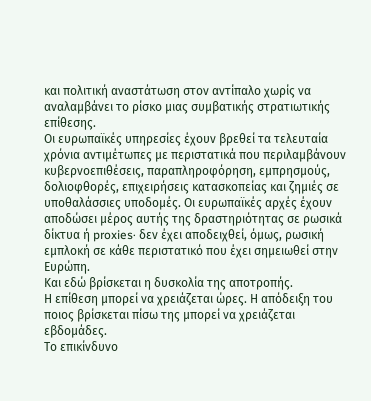και πολιτική αναστάτωση στον αντίπαλο χωρίς να αναλαμβάνει το ρίσκο μιας συμβατικής στρατιωτικής επίθεσης.
Οι ευρωπαϊκές υπηρεσίες έχουν βρεθεί τα τελευταία χρόνια αντιμέτωπες με περιστατικά που περιλαμβάνουν κυβερνοεπιθέσεις, παραπληροφόρηση, εμπρησμούς, δολιοφθορές, επιχειρήσεις κατασκοπείας και ζημιές σε υποθαλάσσιες υποδομές. Οι ευρωπαϊκές αρχές έχουν αποδώσει μέρος αυτής της δραστηριότητας σε ρωσικά δίκτυα ή proxies· δεν έχει αποδειχθεί, όμως, ρωσική εμπλοκή σε κάθε περιστατικό που έχει σημειωθεί στην Ευρώπη.
Και εδώ βρίσκεται η δυσκολία της αποτροπής.
Η επίθεση μπορεί να χρειάζεται ώρες. Η απόδειξη του ποιος βρίσκεται πίσω της μπορεί να χρειάζεται εβδομάδες.
Το επικίνδυνο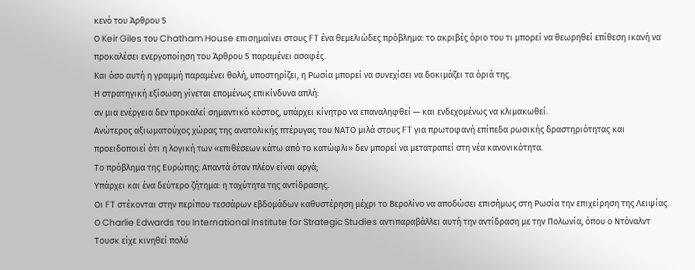κενό του Άρθρου 5
Ο Keir Giles του Chatham House επισημαίνει στους FT ένα θεμελιώδες πρόβλημα: το ακριβές όριο του τι μπορεί να θεωρηθεί επίθεση ικανή να προκαλέσει ενεργοποίηση του Άρθρου 5 παραμένει ασαφές.
Και όσο αυτή η γραμμή παραμένει θολή, υποστηρίζει, η Ρωσία μπορεί να συνεχίσει να δοκιμάζει τα όριά της.
Η στρατηγική εξίσωση γίνεται επομένως επικίνδυνα απλή:
αν μια ενέργεια δεν προκαλεί σημαντικό κόστος, υπάρχει κίνητρο να επαναληφθεί — και ενδεχομένως να κλιμακωθεί.
Ανώτερος αξιωματούχος χώρας της ανατολικής πτέρυγας του ΝΑΤΟ μιλά στους FT για πρωτοφανή επίπεδα ρωσικής δραστηριότητας και προειδοποιεί ότι η λογική των «επιθέσεων κάτω από το κατώφλι» δεν μπορεί να μετατραπεί στη νέα κανονικότητα.
Το πρόβλημα της Ευρώπης: Απαντά όταν πλέον είναι αργά;
Υπάρχει και ένα δεύτερο ζήτημα: η ταχύτητα της αντίδρασης.
Οι FT στέκονται στην περίπου τεσσάρων εβδομάδων καθυστέρηση μέχρι το Βερολίνο να αποδώσει επισήμως στη Ρωσία την επιχείρηση της Λειψίας.
Ο Charlie Edwards του International Institute for Strategic Studies αντιπαραβάλλει αυτή την αντίδραση με την Πολωνία, όπου ο Ντόναλντ Τουσκ είχε κινηθεί πολύ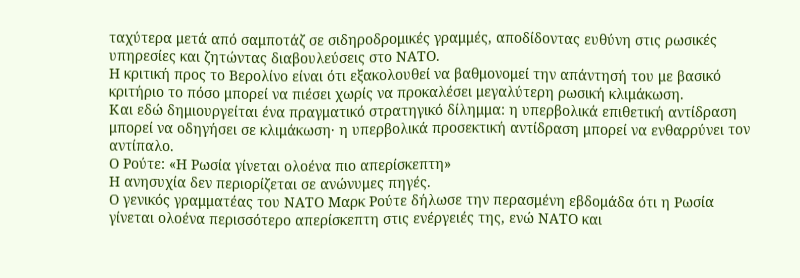ταχύτερα μετά από σαμποτάζ σε σιδηροδρομικές γραμμές, αποδίδοντας ευθύνη στις ρωσικές υπηρεσίες και ζητώντας διαβουλεύσεις στο ΝΑΤΟ.
Η κριτική προς το Βερολίνο είναι ότι εξακολουθεί να βαθμονομεί την απάντησή του με βασικό κριτήριο το πόσο μπορεί να πιέσει χωρίς να προκαλέσει μεγαλύτερη ρωσική κλιμάκωση.
Και εδώ δημιουργείται ένα πραγματικό στρατηγικό δίλημμα: η υπερβολικά επιθετική αντίδραση μπορεί να οδηγήσει σε κλιμάκωση· η υπερβολικά προσεκτική αντίδραση μπορεί να ενθαρρύνει τον αντίπαλο.
Ο Ρούτε: «Η Ρωσία γίνεται ολοένα πιο απερίσκεπτη»
Η ανησυχία δεν περιορίζεται σε ανώνυμες πηγές.
Ο γενικός γραμματέας του ΝΑΤΟ Μαρκ Ρούτε δήλωσε την περασμένη εβδομάδα ότι η Ρωσία γίνεται ολοένα περισσότερο απερίσκεπτη στις ενέργειές της, ενώ ΝΑΤΟ και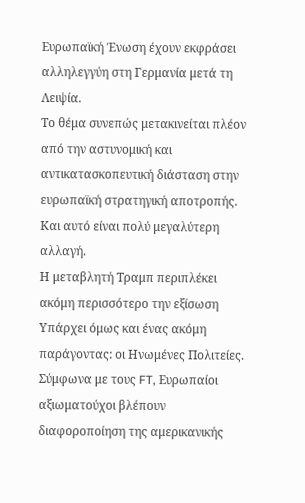Ευρωπαϊκή Ένωση έχουν εκφράσει αλληλεγγύη στη Γερμανία μετά τη Λειψία.
Το θέμα συνεπώς μετακινείται πλέον από την αστυνομική και αντικατασκοπευτική διάσταση στην ευρωπαϊκή στρατηγική αποτροπής.
Και αυτό είναι πολύ μεγαλύτερη αλλαγή.
Η μεταβλητή Τραμπ περιπλέκει ακόμη περισσότερο την εξίσωση
Υπάρχει όμως και ένας ακόμη παράγοντας: οι Ηνωμένες Πολιτείες.
Σύμφωνα με τους FT, Ευρωπαίοι αξιωματούχοι βλέπουν διαφοροποίηση της αμερικανικής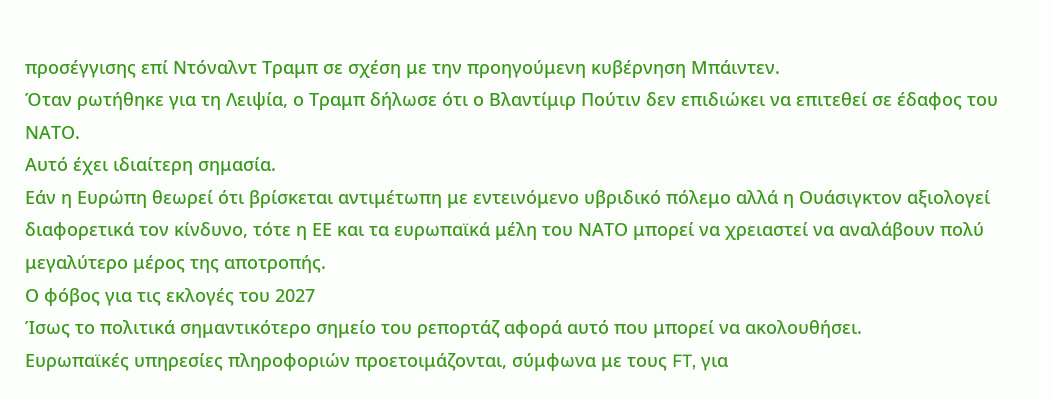προσέγγισης επί Ντόναλντ Τραμπ σε σχέση με την προηγούμενη κυβέρνηση Μπάιντεν.
Όταν ρωτήθηκε για τη Λειψία, ο Τραμπ δήλωσε ότι ο Βλαντίμιρ Πούτιν δεν επιδιώκει να επιτεθεί σε έδαφος του ΝΑΤΟ.
Αυτό έχει ιδιαίτερη σημασία.
Εάν η Ευρώπη θεωρεί ότι βρίσκεται αντιμέτωπη με εντεινόμενο υβριδικό πόλεμο αλλά η Ουάσιγκτον αξιολογεί διαφορετικά τον κίνδυνο, τότε η ΕΕ και τα ευρωπαϊκά μέλη του ΝΑΤΟ μπορεί να χρειαστεί να αναλάβουν πολύ μεγαλύτερο μέρος της αποτροπής.
Ο φόβος για τις εκλογές του 2027
Ίσως το πολιτικά σημαντικότερο σημείο του ρεπορτάζ αφορά αυτό που μπορεί να ακολουθήσει.
Ευρωπαϊκές υπηρεσίες πληροφοριών προετοιμάζονται, σύμφωνα με τους FT, για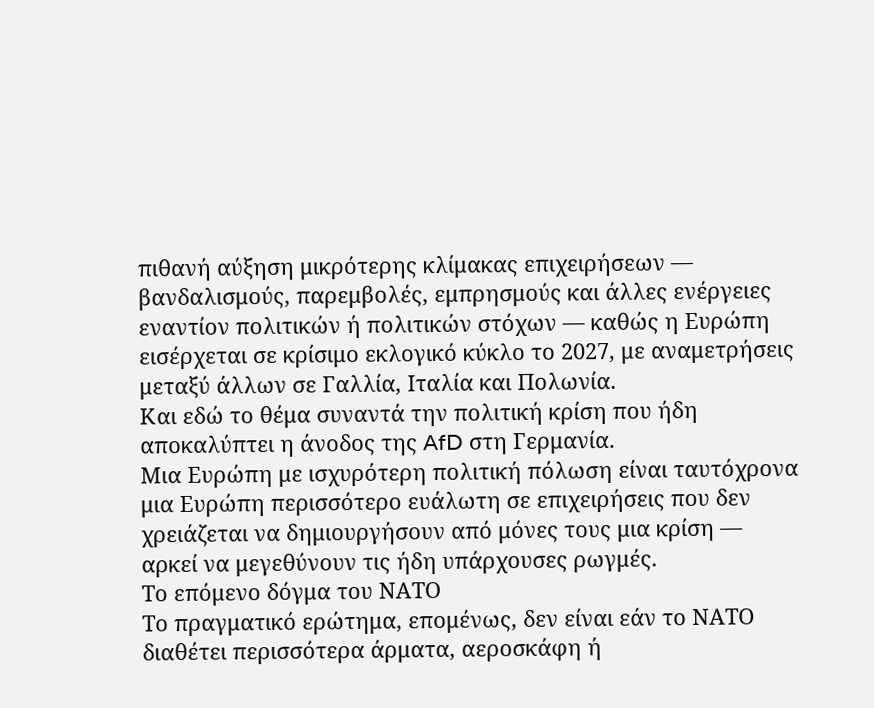πιθανή αύξηση μικρότερης κλίμακας επιχειρήσεων — βανδαλισμούς, παρεμβολές, εμπρησμούς και άλλες ενέργειες εναντίον πολιτικών ή πολιτικών στόχων — καθώς η Ευρώπη εισέρχεται σε κρίσιμο εκλογικό κύκλο το 2027, με αναμετρήσεις μεταξύ άλλων σε Γαλλία, Ιταλία και Πολωνία.
Και εδώ το θέμα συναντά την πολιτική κρίση που ήδη αποκαλύπτει η άνοδος της AfD στη Γερμανία.
Μια Ευρώπη με ισχυρότερη πολιτική πόλωση είναι ταυτόχρονα μια Ευρώπη περισσότερο ευάλωτη σε επιχειρήσεις που δεν χρειάζεται να δημιουργήσουν από μόνες τους μια κρίση — αρκεί να μεγεθύνουν τις ήδη υπάρχουσες ρωγμές.
Το επόμενο δόγμα του ΝΑΤΟ
Το πραγματικό ερώτημα, επομένως, δεν είναι εάν το ΝΑΤΟ διαθέτει περισσότερα άρματα, αεροσκάφη ή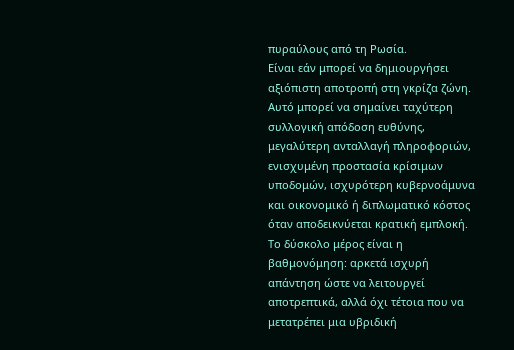πυραύλους από τη Ρωσία.
Είναι εάν μπορεί να δημιουργήσει αξιόπιστη αποτροπή στη γκρίζα ζώνη.
Αυτό μπορεί να σημαίνει ταχύτερη συλλογική απόδοση ευθύνης, μεγαλύτερη ανταλλαγή πληροφοριών, ενισχυμένη προστασία κρίσιμων υποδομών, ισχυρότερη κυβερνοάμυνα και οικονομικό ή διπλωματικό κόστος όταν αποδεικνύεται κρατική εμπλοκή.
Το δύσκολο μέρος είναι η βαθμονόμηση: αρκετά ισχυρή απάντηση ώστε να λειτουργεί αποτρεπτικά, αλλά όχι τέτοια που να μετατρέπει μια υβριδική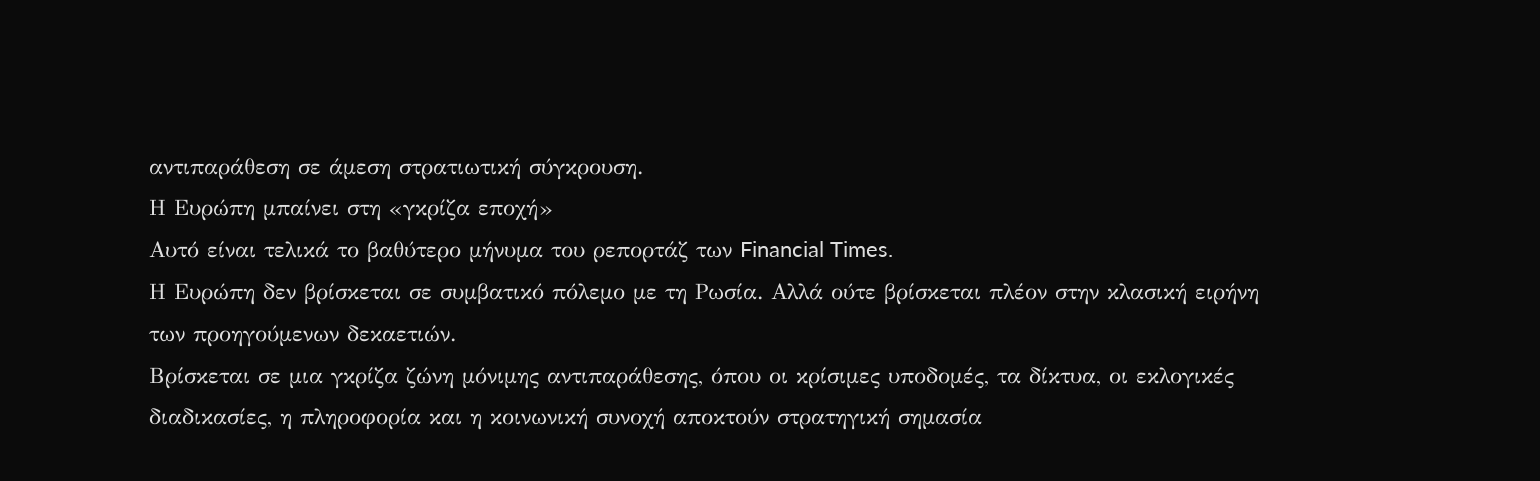αντιπαράθεση σε άμεση στρατιωτική σύγκρουση.
Η Ευρώπη μπαίνει στη «γκρίζα εποχή»
Αυτό είναι τελικά το βαθύτερο μήνυμα του ρεπορτάζ των Financial Times.
Η Ευρώπη δεν βρίσκεται σε συμβατικό πόλεμο με τη Ρωσία. Αλλά ούτε βρίσκεται πλέον στην κλασική ειρήνη των προηγούμενων δεκαετιών.
Βρίσκεται σε μια γκρίζα ζώνη μόνιμης αντιπαράθεσης, όπου οι κρίσιμες υποδομές, τα δίκτυα, οι εκλογικές διαδικασίες, η πληροφορία και η κοινωνική συνοχή αποκτούν στρατηγική σημασία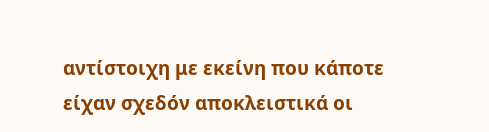αντίστοιχη με εκείνη που κάποτε είχαν σχεδόν αποκλειστικά οι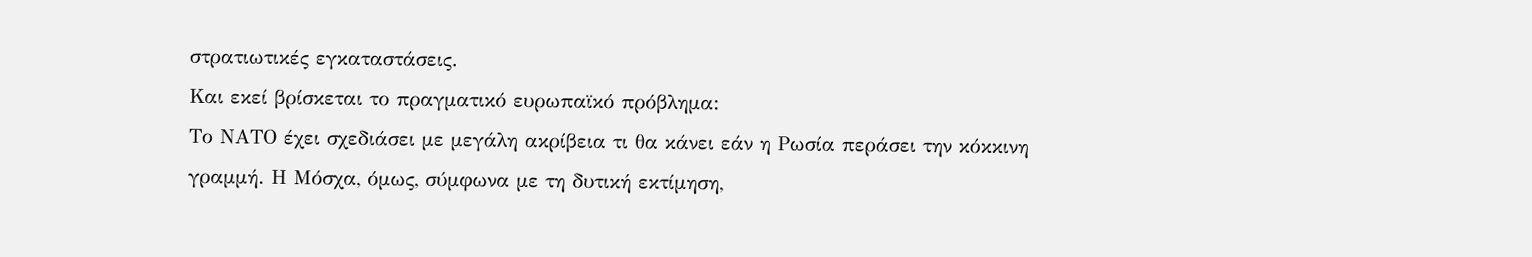στρατιωτικές εγκαταστάσεις.
Και εκεί βρίσκεται το πραγματικό ευρωπαϊκό πρόβλημα:
Το ΝΑΤΟ έχει σχεδιάσει με μεγάλη ακρίβεια τι θα κάνει εάν η Ρωσία περάσει την κόκκινη γραμμή. Η Μόσχα, όμως, σύμφωνα με τη δυτική εκτίμηση,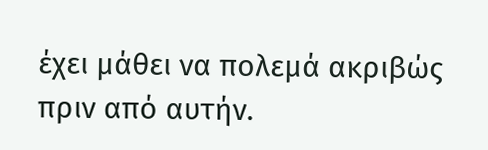έχει μάθει να πολεμά ακριβώς πριν από αυτήν.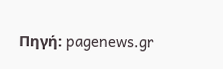Πηγή: pagenews.gr